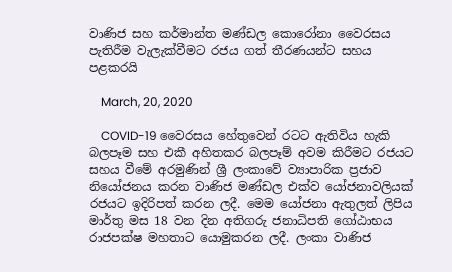වාණිජ සහ කර්මාන්ත මණ්ඩල කොරෝනා වෛරසය පැතිරීම වැලැක්වීමට රජය ගත් තීරණයන්ට සහය පළකරයි

    March, 20, 2020

    COVID-19 වෛරසය හේතුවෙන් රටට ඇතිවිය හැකි බලපෑම සහ එකී අහිතකර බලපෑම් අවම කිරීමට රජයට සහය වීමේ අරමුණින් ශ්‍රී ලංකාවේ ව්‍යාපාරික ප්‍රජාව නියෝජනය කරන වාණිජ මණ්ඩල එක්ව යෝජනාවලියක් රජයට ඉදිරිපත් කරන ලදී. මෙම යෝජනා ඇතුලත් ලිපිය මාර්තු මස 18 වන දින අතිගරු ජනාධිපති ගෝඨාභය රාජපක්ෂ මහතාට යොමුකරන ලදී. ලංකා වාණිජ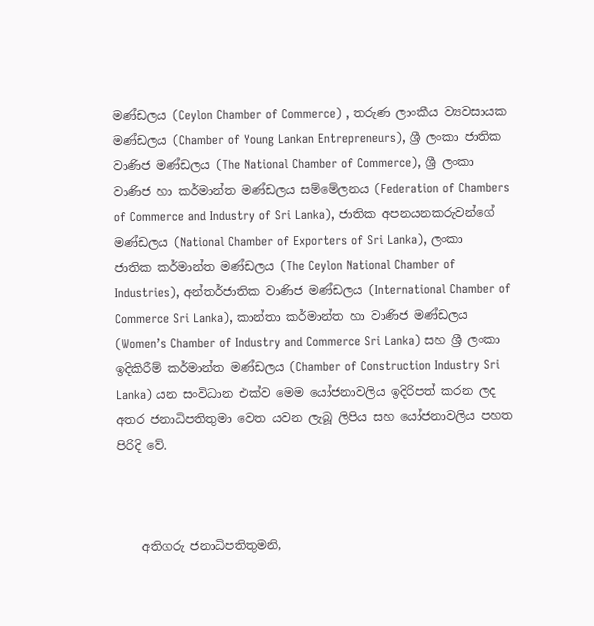මණ්ඩලය (Ceylon Chamber of Commerce) , තරුණ ලාංකීය ව්‍යවසායක මණ්ඩලය (Chamber of Young Lankan Entrepreneurs), ශ්‍රී ලංකා ජාතික වාණිජ මණ්ඩලය (The National Chamber of Commerce), ශ්‍රී ලංකා වාණිජ හා කර්මාන්ත මණ්ඩලය සම්මේලනය (Federation of Chambers of Commerce and Industry of Sri Lanka), ජාතික අපනයනකරුවන්ගේ මණ්ඩලය (National Chamber of Exporters of Sri Lanka), ලංකා ජාතික කර්මාන්ත මණ්ඩලය (The Ceylon National Chamber of Industries), අන්තර්ජාතික වාණිජ මණ්ඩලය (International Chamber of Commerce Sri Lanka), කාන්තා කර්මාන්ත හා වාණිජ මණ්ඩලය (Women’s Chamber of Industry and Commerce Sri Lanka) සහ ශ්‍රී ලංකා ඉදිකිරීම් කර්මාන්ත මණ්ඩලය (Chamber of Construction Industry Sri Lanka) යන සංවිධාන එක්ව මෙම යෝජනාවලිය ඉදිරිපත් කරන ලද අතර ජනාධිපතිතුමා වෙත යවන ලැබූ ලිපිය සහ යෝජනාවලිය පහත පිරිදි වේ.



    අතිගරු ජනාධිපතිතුමනි,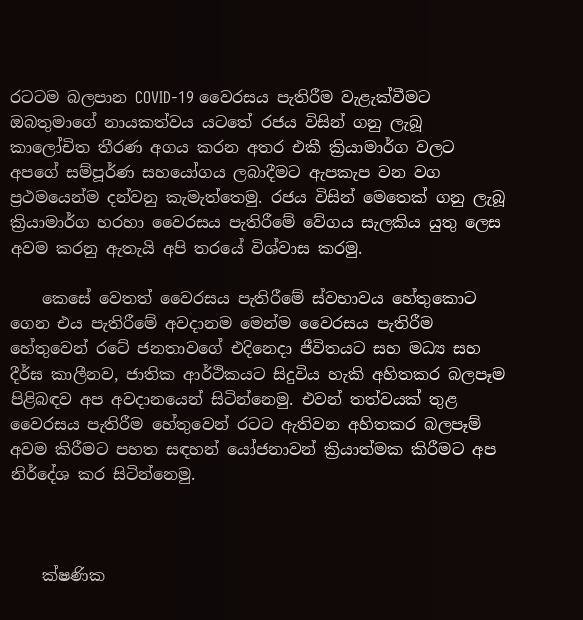රටටම බලපාන COVID-19 වෛරසය පැතිරීම වැළැක්වීමට ඔබතුමාගේ නායකත්වය යටතේ රජය විසින් ගනු ලැබූ කාලෝචිත තීරණ අගය කරන අතර එකී ක්‍රියාමාර්ග වලට අපගේ සම්පූර්ණ සහයෝගය ලබාදීමට ඇපකැප වන වග ප්‍රථමයෙන්ම දන්වනු කැමැත්තෙමු. රජය විසින් මෙතෙක් ගනු ලැබූ ක්‍රියාමාර්ග හරහා වෛරසය පැතිරීමේ වේගය සැලකිය යුතු ලෙස අවම කරනු ඇතැයි අපි තරයේ විශ්වාස කරමු.

    කෙසේ වෙතත් වෛරසය පැතිරීමේ ස්වභාවය හේතුකොට ගෙන එය පැතිරීමේ අවදානම මෙන්ම වෛරසය පැතිරීම හේතුවෙන් රටේ ජනතාවගේ එදිනෙදා ජීවිතයට සහ මධ්‍ය සහ දීර්ඝ කාලීනව, ජාතික ආර්ථිකයට සිදුවිය හැකි අහිතකර බලපෑම පිළිබඳව අප අවදානයෙන් සිටින්නෙමු. එවන් තත්වයක් තුළ වෛරසය පැතිරීම හේතුවෙන් රටට ඇතිවන අහිතකර බලපෑම් අවම කිරීමට පහත සඳහන් යෝජනාවන් ක්‍රියාත්මක කිරීමට අප නිර්දේශ කර සිටින්නෙමු.



    ක්ෂණික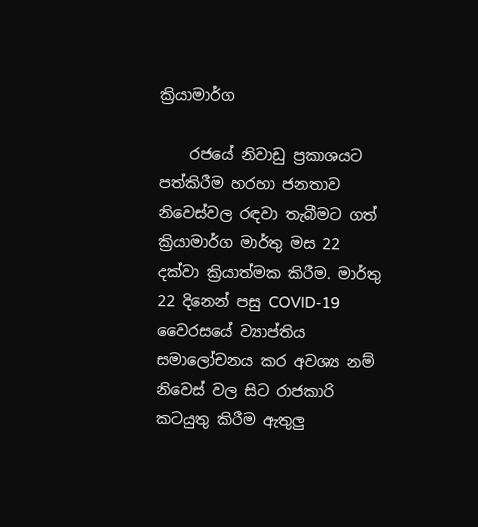ක්‍රියාමාර්ග

    රජයේ නිවාඩු ප්‍රකාශයට පත්කිරීම හරහා ජනතාව නිවෙස්වල රඳවා තැබීමට ගත් ක්‍රියාමාර්ග මාර්තු මස 22 දක්වා ක්‍රියාත්මක කිරීම. මාර්තු 22 දිනෙන් පසු COVID-19 වෛරසයේ ව්‍යාප්තිය සමාලෝචනය කර අවශ්‍ය නම් නිවෙස් වල සිට රාජකාරි කටයුතු කිරීම ඇතුලු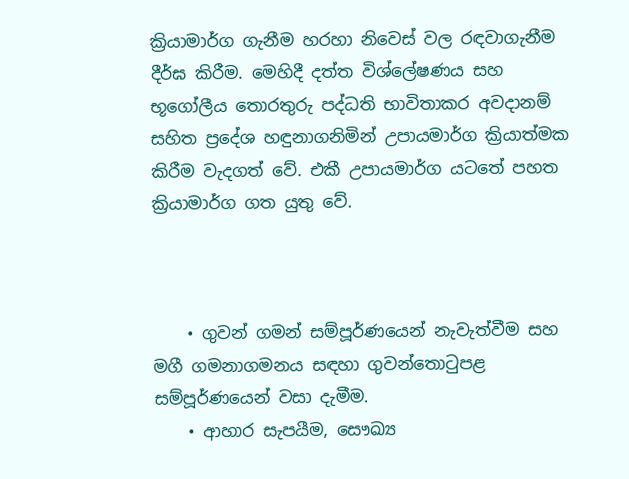ක්‍රියාමාර්ග ගැනීම හරහා නිවෙස් වල රඳවාගැනීම දීර්ඝ කිරීම. මෙහිදී දත්ත විශ්ලේෂණය සහ භූගෝලීය තොරතුරු පද්ධති භාවිතාකර අවදානම් සහිත ප්‍රදේශ හඳුනාගනිමින් උපායමාර්ග ක්‍රියාත්මක කිරීම වැදගත් වේ. එකී උපායමාර්ග යටතේ පහත ක්‍රියාමාර්ග ගත යුතු වේ.



    • ගුවන් ගමන් සම්පූර්ණයෙන් නැවැත්වීම සහ මගී ගමනාගමනය සඳහා ගුවන්තොටුපළ සම්පූර්ණයෙන් වසා දැමීම.
    • ආහාර සැපයීම, සෞඛ්‍ය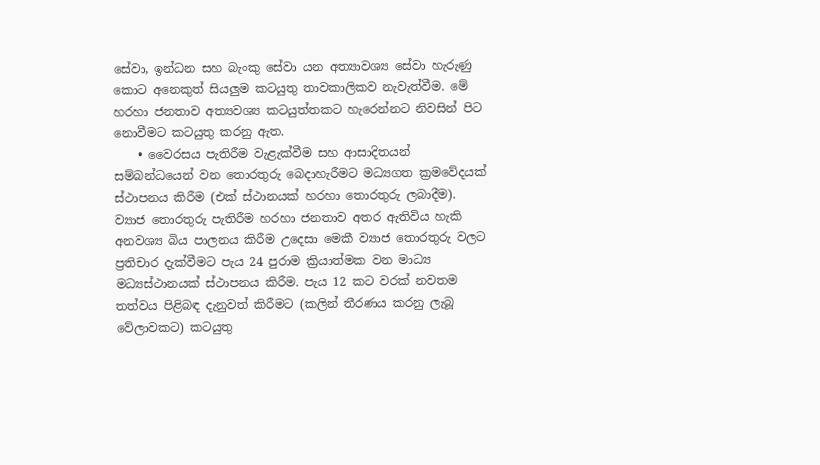සේවා, ඉන්ධන සහ බැංකු සේවා යන අත්‍යාවශ්‍ය සේවා හැරුණු කොට අනෙකුත් සියලුම කටයුතු තාවකාලිකව නැවැත්වීම. මේ හරහා ජනතාව අත්‍යවශ්‍ය කටයුත්තකට හැරෙන්නට නිවසින් පිට නොවීමට කටයුතු කරනු ඇත.
    • වෛරසය පැතිරීම වැළැක්වීම සහ ආසාදිතයන් සම්බන්ධයෙන් වන තොරතුරු බෙදාහැරීමට මධ්‍යගත ක්‍රම‍වේදයක් ස්ථාපනය කිරීම (එක් ස්ථානයක් හරහා තොරතුරු ලබාදීම). ව්‍යාජ තොරතුරු පැතිරීම හරහා ජනතාව අතර ඇතිවිය හැකි අනවශ්‍ය බිය පාලනය කිරීම උදෙසා මෙකී ව්‍යාජ තොරතුරු වලට ප්‍රතිචාර දැක්වීමට පැය 24 පුරාම ක්‍රියාත්මක වන මාධ්‍ය මධ්‍යස්ථානයක් ස්ථාපනය කිරීම. පැය 12 කට වරක් නවතම තත්වය පිළිබඳ දැනුවත් කිරීමට (කලින් තීරණය කරනු ලැබූ වේලාවකට) කටයුතු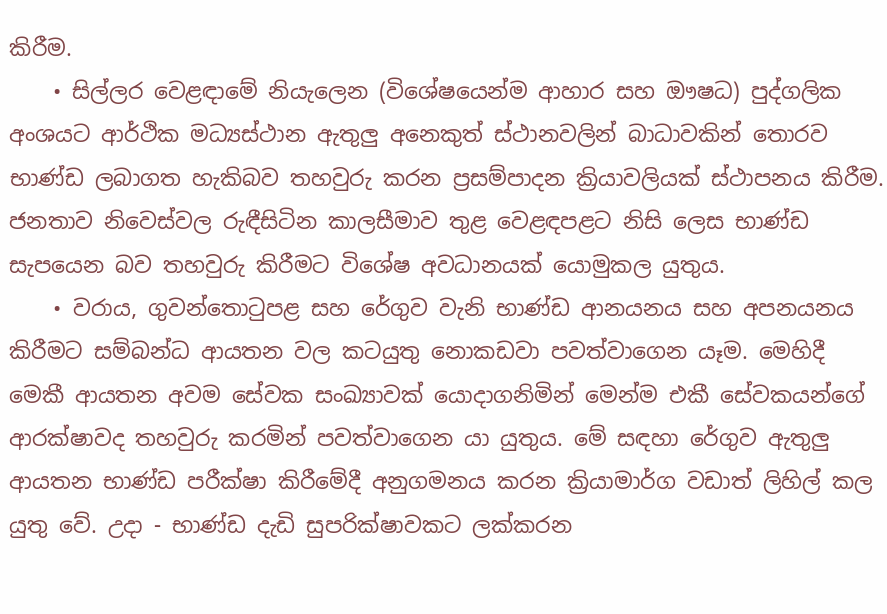කිරීම.
    • සිල්ලර වෙළඳාමේ නියැලෙන (විශේෂයෙන්ම ආහාර සහ ඖෂධ) පුද්ගලික අංශයට ආර්ථික මධ්‍යස්ථාන ඇතුලු අනෙකුත් ස්ථානවලින් බාධාවකින් තොරව භාණ්ඩ ලබාගත හැකිබව තහවුරු කරන ප්‍රසම්පාදන ක්‍රියාවලියක් ස්ථාපනය කිරීම. ජනතාව නිවෙස්වල රුඳීසිටින කාලසීමාව තුළ වෙළඳපළට නිසි ලෙස භාණ්ඩ සැපයෙන බව තහවුරු කිරීමට විශේෂ අවධානයක් යොමුකල යුතුය.
    • වරාය, ගුවන්තොටුපළ සහ රේගුව වැනි භාණ්ඩ ආනයනය සහ අපනයනය කිරීමට සම්බන්ධ ආයතන වල කටයුතු නොකඩවා පවත්වාගෙන යෑම. මෙහිදී මෙකී ආයතන අවම සේවක සංඛ්‍යාවක් යොදාගනිමින් මෙන්ම එකී සේවකයන්ගේ ආරක්ෂාවද තහවුරු කරමින් පවත්වාගෙන යා යුතුය. මේ සඳහා රේගුව ඇතුලු ආයතන භාණ්ඩ පරීක්ෂා කිරීමේදී අනුගමනය කරන ක්‍රියාමාර්ග වඩාත් ලිහිල් කල යුතු වේ. උදා - භාණ්ඩ දැඩි සුපරික්ෂාවකට ලක්කරන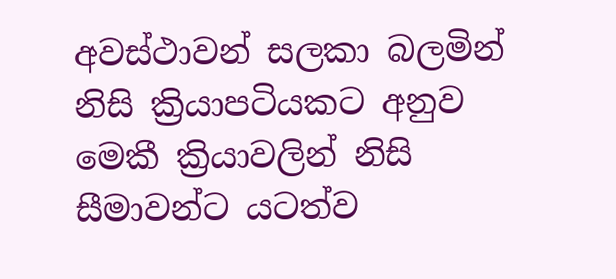අවස්ථාවන් සලකා බලමින් නිසි ක්‍රියාපටියකට අනුව මෙකී ක්‍රියාවලින් නිසි සීමාවන්ට යටත්ව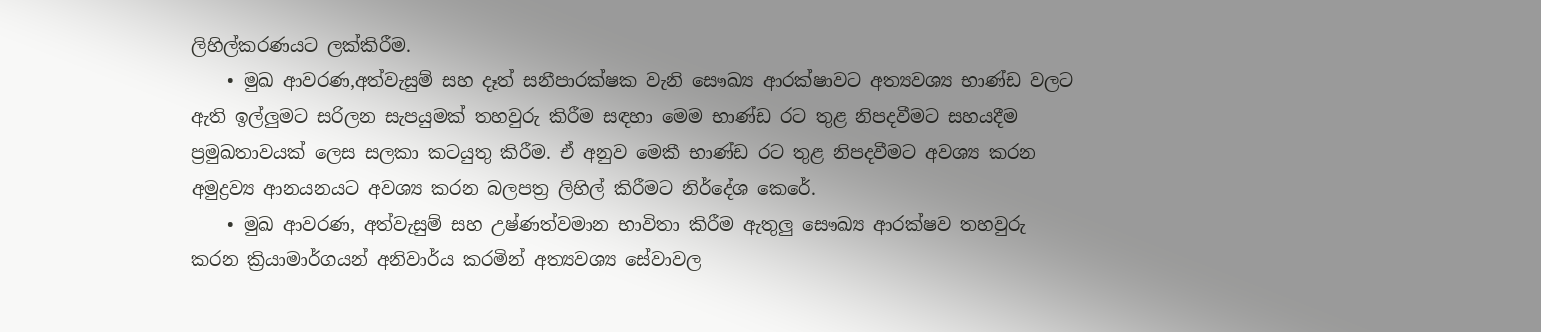ලිහිල්කරණයට ලක්කිරීම.
    • මුඛ ආවරණ,අත්වැසුම් සහ දෑත් සනීපාරක්ෂක වැනි සෞඛ්‍ය ආරක්ෂාවට අත්‍යවශ්‍ය භාණ්ඩ වලට ඇති ඉල්ලුමට සරිලන සැපයුමක් තහවුරු කිරීම සඳහා මෙම භාණ්ඩ රට තුළ නිපදවීමට සහයදීම ප්‍රමුඛතාවයක් ලෙස සලකා කටයුතු කිරීම. ඒ අනුව මෙකී භාණ්ඩ රට තුළ නිපදවීමට අවශ්‍ය කරන අමුද්‍රව්‍ය ආනයනයට අවශ්‍ය කරන බලපත්‍ර ලිහිල් කිරීමට නිර්දේශ කෙරේ.
    • මුඛ ආවරණ, අත්වැසුම් සහ උෂ්ණත්වමාන භාවිතා කිරීම ඇතුලු සෞඛ්‍ය ආරක්ෂව තහවුරු කරන ක්‍රියාමාර්ගයන් අනිවාර්ය කරමින් අත්‍යවශ්‍ය සේවාවල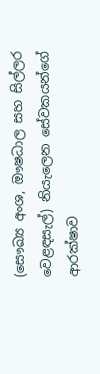(සෞඛ්‍ය අංශ, ඖෂධාල සහ සිල්ලර වෙළඳසැල්) නියැලෙන සේවකයන්ගේ ආරක්ෂාව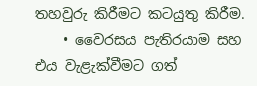තහවුරු කිරීමට කටයුතු කිරීම.
    • වෛරසය පැතිරයාම සහ එය වැළැක්වීමට ගත්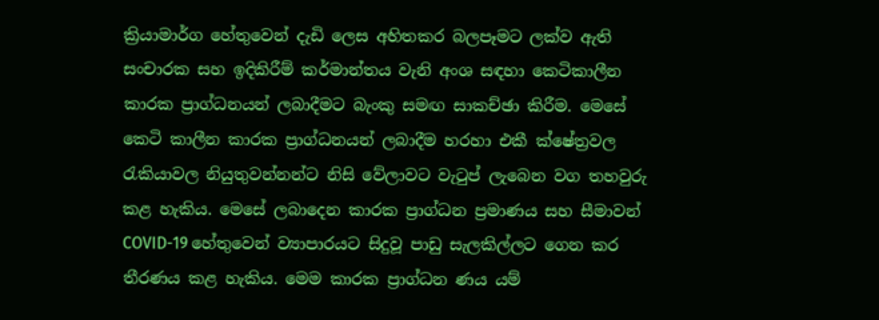ක්‍රියාමාර්ග හේතුවෙන් දැඩි ලෙස අහිතකර බලපෑමට ලක්ව ඇති සංචාරක සහ ඉදිකිරීම් කර්මාන්තය වැනි අංශ සඳහා කෙටිකාලීන කාරක ප්‍රාග්ධනයන් ලබාදීමට බැංකු සමඟ සාකච්ඡා කිරීම. මෙසේ කෙටි කාලීන කාරක ප්‍රාග්ධනයන් ලබාදීම හරහා එකී ක්ෂේත්‍රවල රැකියාවල නියුතුවන්නන්ට නිසි වේලාවට වැටුප් ලැබෙන වග තහවුරු කළ හැකිය. මෙසේ ලබාදෙන කාරක ප්‍රාග්ධන ප්‍රමාණය සහ සීමාවන් COVID-19 හේතුවෙන් ව්‍යාපාරයට සිදුවූ පාඩු සැලකිල්ලට ගෙන කර තීරණය කළ හැකිය. මෙම කාරක ප්‍රාග්ධන ණය යම්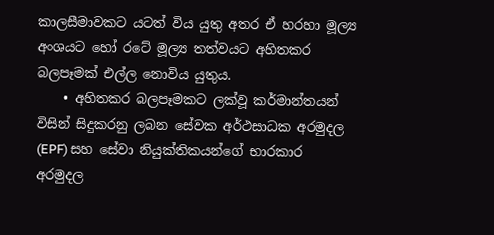කාලසීමාවකට යටත් විය යුතු අතර ඒ හරහා මූල්‍ය අංශයට හෝ රටේ මූල්‍ය තත්වයට අහිතකර බලපෑමක් එල්ල නොවිය යුතුය.
    • අහිතකර බලපෑමකට ලක්වූ කර්මාන්තයන් විසින් සිදුකරනු ලබන සේවක අර්ථසාධක අරමුදල (EPF) සහ සේවා නියුක්තිකයන්ගේ භාරකාර අරමුදල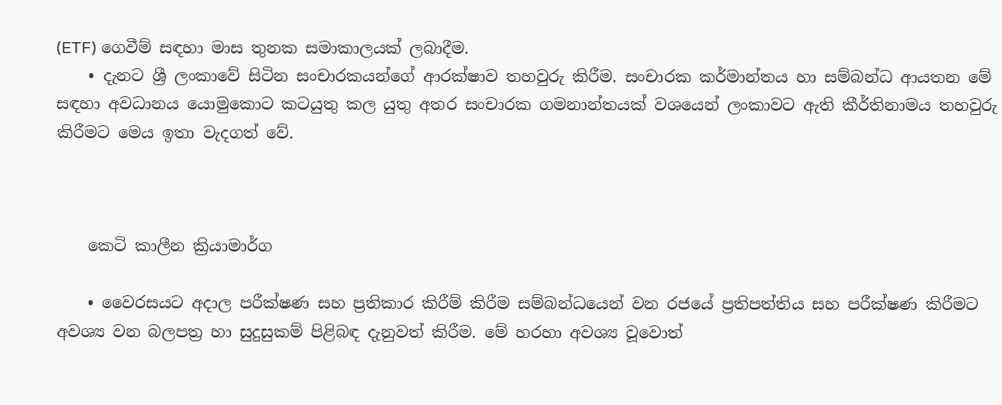(ETF) ගෙවීම් සඳහා මාස තුනක සමාකාලයක් ලබාදීම.
    • දැනට ශ්‍රී ලංකාවේ සිටින සංචාරකයන්ගේ ආරක්ෂාව තහවුරු කිරීම. සංචාරක කර්මාන්තය හා සම්බන්ධ ආයතන මේ සඳහා අවධානය යොමුකොට කටයුතු කල යුතු අතර සංචාරක ගමනාන්තයක් වශයෙන් ලංකාවට ඇති කීර්තිනාමය තහවුරු කිරීමට මෙය ඉතා වැදගත් වේ.



    කෙටි කාලීන ක්‍රියාමාර්ග

    • වෛරසයට අදාල පරීක්ෂණ සහ ප්‍රතිකාර කිරීම් කිරීම සම්බන්ධයෙන් වන රජයේ ප්‍රතිපත්තිය සහ පරීක්ෂණ කිරීමට අවශ්‍ය වන බලපත්‍ර හා සුදුසුකම් පිළිබඳ දැනුවත් කිරීම. මේ හරහා අවශ්‍ය වූවොත්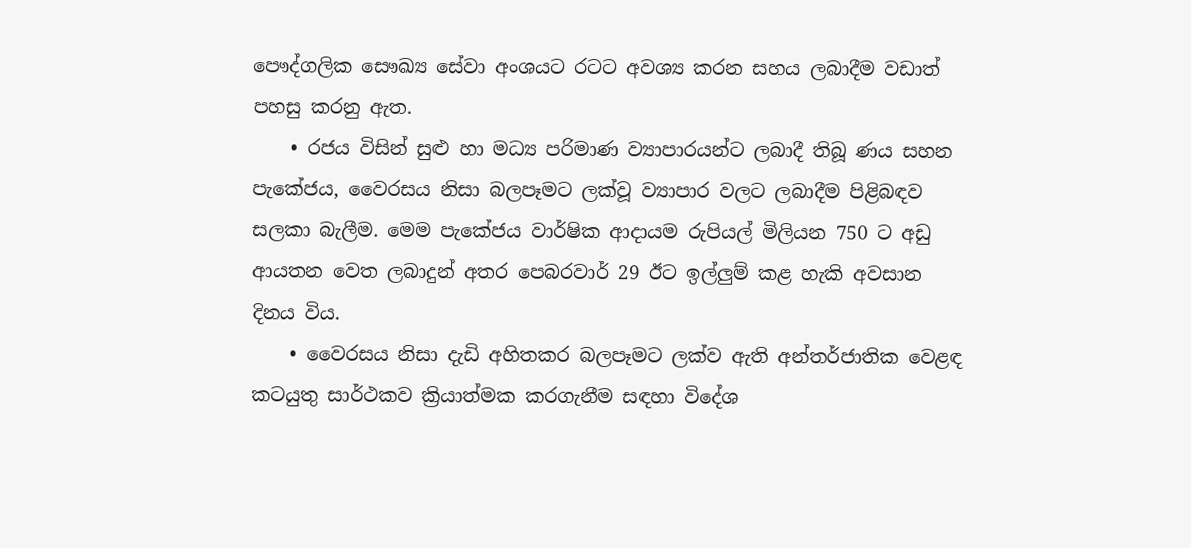පෞද්ගලික සෞඛ්‍ය සේවා අංශයට රටට අවශ්‍ය කරන සහය ලබාදීම වඩාත් පහසු කරනු ඇත.
    • රජය විසින් සුළු හා මධ්‍ය පරිමාණ ව්‍යාපාරයන්ට ලබාදී තිබූ ණය සහන පැකේජය, වෛරසය නිසා බලපෑමට ලක්වූ ව්‍යාපාර වලට ලබාදීම පිළිබඳව සලකා බැලීම. මෙම පැකේජය වාර්ෂික ආදායම රුපියල් මිලියන 750 ට අඩු ආයතන වෙත ලබාදුන් අතර පෙබරවාර් 29 ඊට ඉල්ලුම් කළ හැකි අවසාන දිනය විය.
    • වෛරසය නිසා දැඩි අහිතකර බලපෑමට ලක්ව ඇති අන්තර්ජාතික වෙළඳ කටයුතු සාර්ථකව ක්‍රියාත්මක කරගැනීම සඳහා විදේශ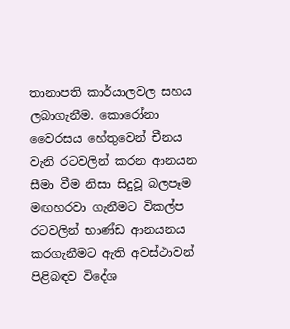තානාපති කාර්යාලවල සහය ලබාගැනීම. කොරෝනා වෛරසය හේතුවෙන් චීනය වැනි රටවලින් කරන ආනයන සීමා වීම නිසා සිදුවූ බලපෑම මඟහරවා ගැනීමට විකල්ප රටවලින් භාණ්ඩ ආනයනය කරගැනීමට ඇති අවස්ථාවන් පිළිබඳව විදේශ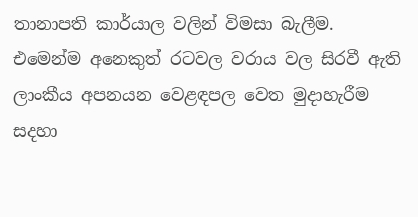තානාපති කාර්යාල වලින් විමසා බැලීම. එමෙන්ම අනෙකුත් රටවල වරාය වල සිරවී ඇති ලාංකීය අපනයන වෙළඳපල වෙත මුදාහැරීම සදහා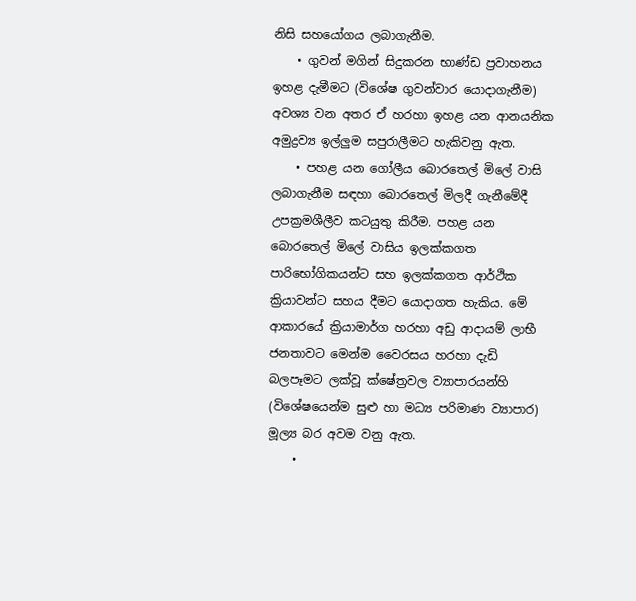නිසි සහයෝගය ලබාගැනීම.
    • ගුවන් මගින් සිදුකරන භාණ්ඩ ප්‍රවාහනය ඉහළ දැමීමට (විශේෂ ගුවන්වාර යොදාගැනීම) අවශ්‍ය වන අතර ඒ හරහා ඉහළ යන ආනයනික අමුද්‍රව්‍ය ඉල්ලුම සපුරාලීමට හැකිවනු ඇත.
    • පහළ යන ගෝලීය බොරතෙල් මිලේ වාසි ලබාගැනීම සඳහා බොරතෙල් මිලදී ගැනීමේදී උපක්‍රමශීලීව කටයුතු කිරීම. පහළ යන බොරතෙල් මිලේ වාසිය ඉලක්කගත පාරිභෝගිකයන්ට සහ ඉලක්කගත ආර්ථික ක්‍රියාවන්ට සහය දීමට යොදාගත හැකිය. මේ ආකාරයේ ක්‍රියාමාර්ග හරහා අඩු ආදායම් ලාභී ජනතාවට මෙන්ම වෛරසය හරහා දැඩි බලපෑමට ලක්වූ ක්ෂේත්‍රවල ව්‍යාපාරයන්හි (වි‍ශේෂයෙන්ම සුළු හා මධ්‍ය පරිමාණ ව්‍යාපාර) මූල්‍ය බර අවම වනු ඇත.
    •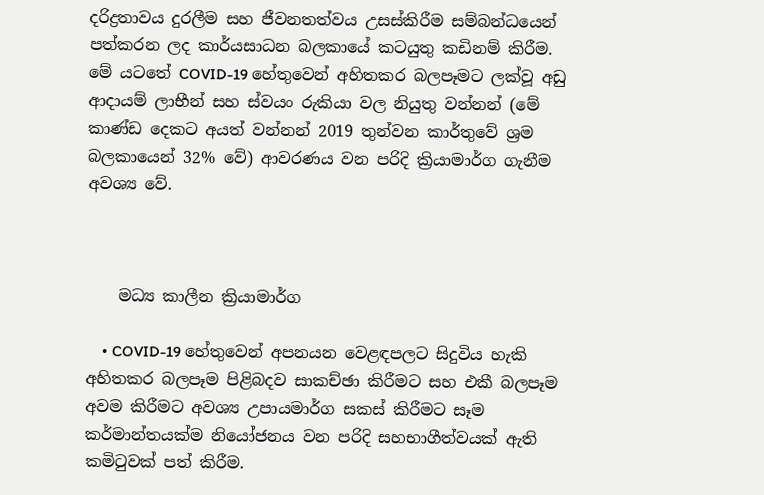දරිද්‍රතාවය දුරලීම සහ ජීවනතත්වය උසස්කිරීම සම්බන්ධයෙන් පත්කරන ලද කාර්යසාධන බලකායේ කටයුතු කඩිනම් කිරීම. මේ යටතේ COVID-19 හේතුවෙන් අහිතකර බලපෑමට ලක්වූ අඩු ආදායම් ලාභීන් සහ ස්වයං රුකියා වල නියුතු වන්නන් (මේ කාණ්ඩ දෙකට අයත් වන්නන් 2019 තුන්වන කාර්තුවේ ශ්‍රම බලකායෙන් 32% වේ) ආවරණය වන පරිදි ක්‍රියාමාර්ග ගැනීම අවශ්‍ය වේ.



    මධ්‍ය කාලීන ක්‍රියාමාර්ග

    • COVID-19 හේතුවෙන් අපනයන වෙළඳපලට සිදුවිය හැකි අහිතකර බලපෑම පිළිබදව සාකච්ඡා කිරීමට සහ එකී බලපෑම අවම කිරීමට අවශ්‍ය උපායමාර්ග සකස් කිරීමට සෑම කර්මාන්තයක්ම නියෝජනය වන පරිදි සහභාගීත්වයක් ඇති කමිටුවක් පත් කිරීම.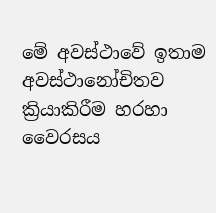මේ අවස්ථාවේ ඉතාම අවස්ථානෝචිතව ක්‍රියාකිරීම හරහා වෛරසය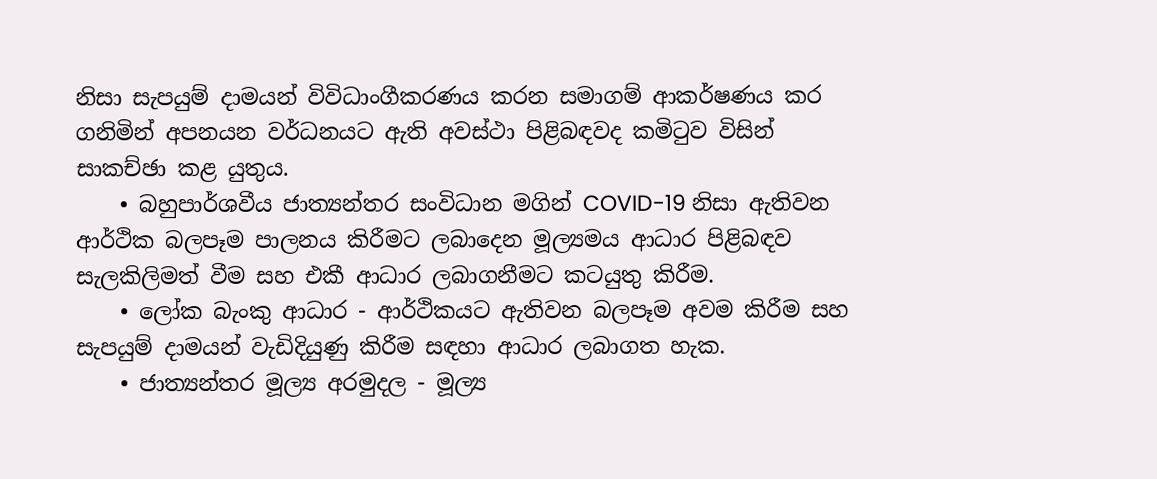නිසා සැපයුම් දාමයන් විවිධාංගීකරණය කරන සමාගම් ආකර්ෂණය කර ගනිමින් අපනයන වර්ධනයට ඇති අවස්ථා පිළිබඳවද කමිටුව විසින් සාකච්ඡා කළ යුතුය.
    • බහුපාර්ශවීය ජාත්‍යන්තර සංවිධාන මගින් COVID-19 නිසා ඇතිවන ආර්ථික බලපෑම පාලනය කිරීමට ලබාදෙන මූල්‍යමය ආධාර පිළිබඳව සැලකිලිමත් වීම සහ එකී ආධාර ලබාගනීමට කටයුතු කිරීම.
    • ලෝක බැංකු ආධාර - ආර්ථිකයට ඇතිවන බලපෑම අවම කිරීම සහ සැපයුම් දාමයන් වැඩිදියුණු කිරීම සඳහා ආධාර ලබාගත හැක.
    • ජාත්‍යන්තර මූල්‍ය අරමුදල - මූල්‍ය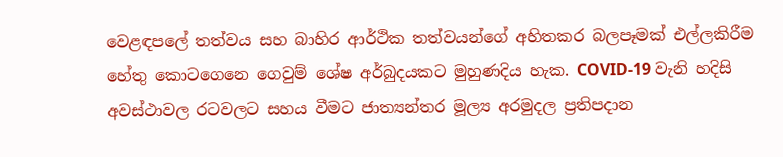වෙළඳපලේ තත්වය සහ බාහිර ආර්ථික තත්වයන්ගේ අහිතකර බලපෑමක් එල්ලකිරීම හේතු කොටගෙනෙ ගෙවුම් ශේෂ අර්බුදයකට මුහුණදිය හැක. COVID-19 වැනි හදිසි අවස්ථාවල රටවලට සහය වීමට ජාත්‍යන්තර මූල්‍ය අරමුදල ප්‍රතිපදාන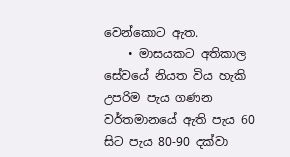වෙන්කොට ඇත.
    • මාසයකට අතිකාල සේවයේ නියත විය හැකි උපරිම පැය ගණන වර්තමානයේ ඇති පැය 60 සිට පැය 80-90 දක්වා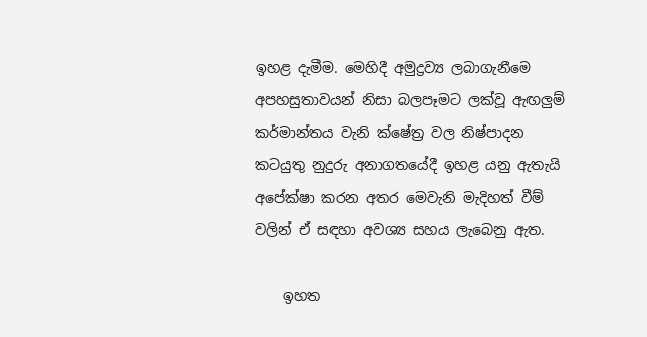ඉහළ දැමීම. මෙහිදී අමුද්‍රව්‍ය ලබාගැනීමෙ අපහසුතාවයන් නිසා බලපෑමට ලක්වූ ඇඟලුම් කර්මාන්තය වැනි ක්ෂේත්‍ර වල නිෂ්පාදන කටයුතු නුදුරු අනාගතයේදී ඉහළ යනු ඇතැයි අපේක්ෂා කරන අතර මෙවැනි මැදිහත් වීම් වලින් ඒ සඳහා අවශ්‍ය සහය ලැබෙනු ඇත.

    ඉහත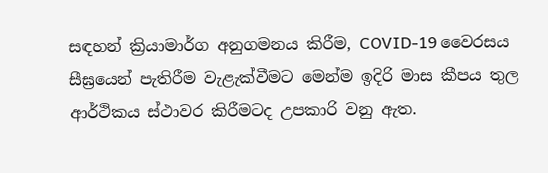සඳහන් ක්‍රියාමාර්ග අනුගමනය කිරීම, COVID-19 වෛරසය සීඝ්‍රයෙන් පැතිරීම වැළැක්වීමට මෙන්ම ඉදිරි මාස කීපය තුල ආර්ථිකය ස්ථාවර කිරීමටද උපකාරි වනු ඇත.